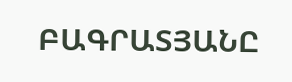ԲԱԳՐԱՏՅԱՆԸ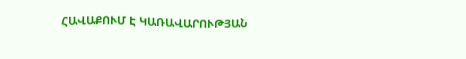ՀԱՎԱՔՈՒՄ Է ԿԱՌԱՎԱՐՈՒԹՅԱՆ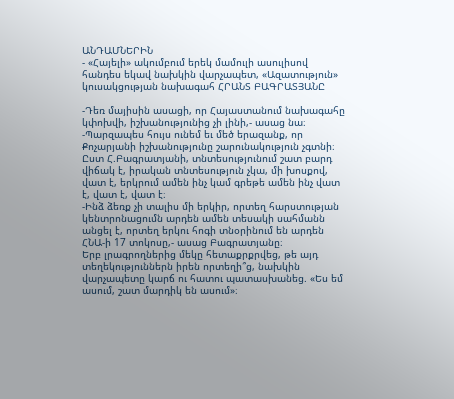ԱՆԴԱՄՆԵՐԻՆ
- «Հայելի» ակումբում երեկ մամուլի ասուլիսով հանդես եկավ նախկին վարչապետ, «Ազատություն» կուսակցության նախագահ ՀՐԱՆՏ ԲԱԳՐԱՏՅԱՆԸ

-Դեռ մայիսին ասացի, որ Հայաստանում նախագահը կփոխվի, իշխանությունից չի լինի,- ասաց նա։ -Պարզապես հույս ունեմ եւ մեծ երազանք, որ Քոչարյանի իշխանությունը շարունակություն չգտնի։
Ըստ Հ.Բագրատյանի, տնտեսությունում շատ բարդ վիճակ է, իրական տնտեսություն չկա, մի խոսքով, վատ է, երկրում ամեն ինչ կամ գրեթե ամեն ինչ վատ է, վատ է, վատ է։
-Ինձ ձեռք չի տալիս մի երկիր, որտեղ հարստության կենտրոնացումն արդեն ամեն տեսակի սահմանն անցել է, որտեղ երկու հոգի տնօրինում են արդեն ՀՆԱ-ի 17 տոկոսը,- ասաց Բագրատյանը։
Երբ լրագրողներից մեկը հետաքրքրվեց, թե այդ տեղեկություններն իրեն որտեղի՞ց, նախկին վարչապետը կարճ ու հատու պատասխանեց. «Ես եմ ասում, շատ մարդիկ են ասում»։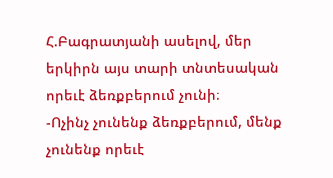Հ.Բագրատյանի ասելով, մեր երկիրն այս տարի տնտեսական որեւէ ձեռքբերում չունի։
-Ոչինչ չունենք ձեռքբերում, մենք չունենք որեւէ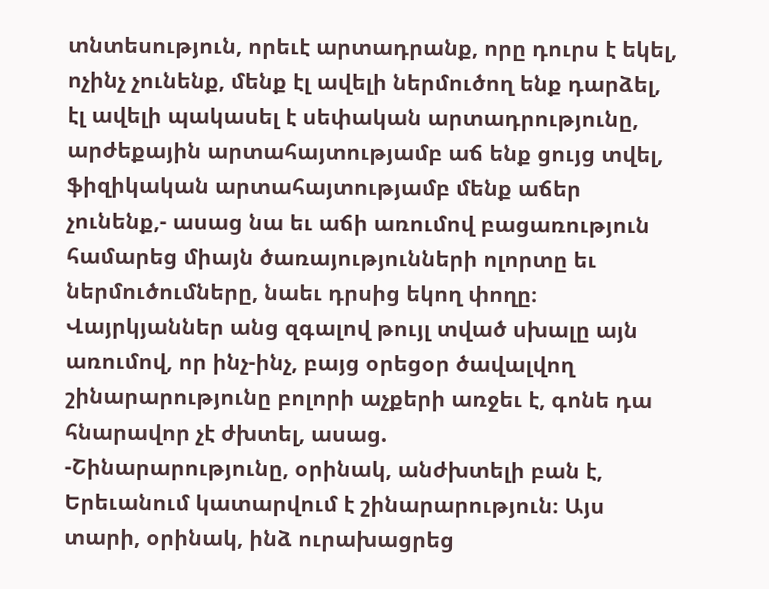տնտեսություն, որեւէ արտադրանք, որը դուրս է եկել, ոչինչ չունենք, մենք էլ ավելի ներմուծող ենք դարձել, էլ ավելի պակասել է սեփական արտադրությունը, արժեքային արտահայտությամբ աճ ենք ցույց տվել, ֆիզիկական արտահայտությամբ մենք աճեր չունենք,- ասաց նա եւ աճի առումով բացառություն համարեց միայն ծառայությունների ոլորտը եւ ներմուծումները, նաեւ դրսից եկող փողը։
Վայրկյաններ անց զգալով թույլ տված սխալը այն առումով, որ ինչ-ինչ, բայց օրեցօր ծավալվող շինարարությունը բոլորի աչքերի առջեւ է, գոնե դա հնարավոր չէ ժխտել, ասաց.
-Շինարարությունը, օրինակ, անժխտելի բան է, Երեւանում կատարվում է շինարարություն։ Այս տարի, օրինակ, ինձ ուրախացրեց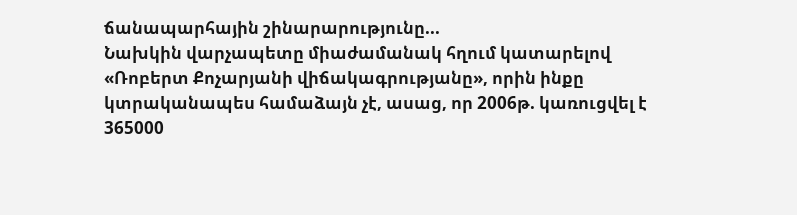ճանապարհային շինարարությունը...
Նախկին վարչապետը միաժամանակ հղում կատարելով «Ռոբերտ Քոչարյանի վիճակագրությանը», որին ինքը կտրականապես համաձայն չէ, ասաց, որ 2006թ. կառուցվել է 365000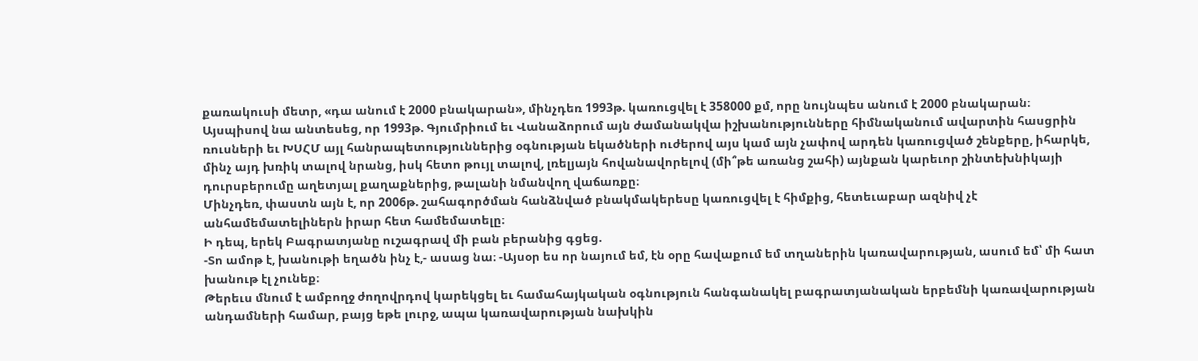քառակուսի մետր, «դա անում է 2000 բնակարան», մինչդեռ 1993թ. կառուցվել է 358000 քմ, որը նույնպես անում է 2000 բնակարան։ Այսպիսով նա անտեսեց, որ 1993թ. Գյումրիում եւ Վանաձորում այն ժամանակվա իշխանությունները հիմնականում ավարտին հասցրին ռուսների եւ ԽՍՀՄ այլ հանրապետություններից օգնության եկածների ուժերով այս կամ այն չափով արդեն կառուցված շենքերը, իհարկե, մինչ այդ խռիկ տալով նրանց, իսկ հետո թույլ տալով, լռելյայն հովանավորելով (մի՞թե առանց շահի) այնքան կարեւոր շինտեխնիկայի դուրսբերումը աղետյալ քաղաքներից, թալանի նմանվող վաճառքը։
Մինչդեռ, փաստն այն է, որ 2006թ. շահագործման հանձնված բնակմակերեսը կառուցվել է հիմքից, հետեւաբար ազնիվ չէ անհամեմատելիներն իրար հետ համեմատելը։
Ի դեպ, երեկ Բագրատյանը ուշագրավ մի բան բերանից գցեց.
-Տո ամոթ է, խանութի եղածն ինչ է,- ասաց նա։ -Այսօր ես որ նայում եմ, էն օրը հավաքում եմ տղաներին կառավարության, ասում եմ՝ մի հատ խանութ էլ չունեք։
Թերեւս մնում է ամբողջ ժողովրդով կարեկցել եւ համահայկական օգնություն հանգանակել բագրատյանական երբեմնի կառավարության անդամների համար, բայց եթե լուրջ, ապա կառավարության նախկին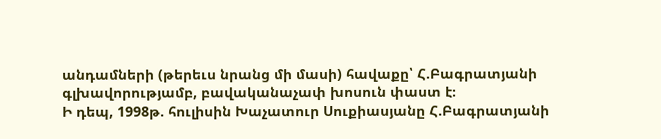անդամների (թերեւս նրանց մի մասի) հավաքը՝ Հ.Բագրատյանի գլխավորությամբ, բավականաչափ խոսուն փաստ է։
Ի դեպ, 1998թ. հուլիսին Խաչատուր Սուքիասյանը Հ.Բագրատյանի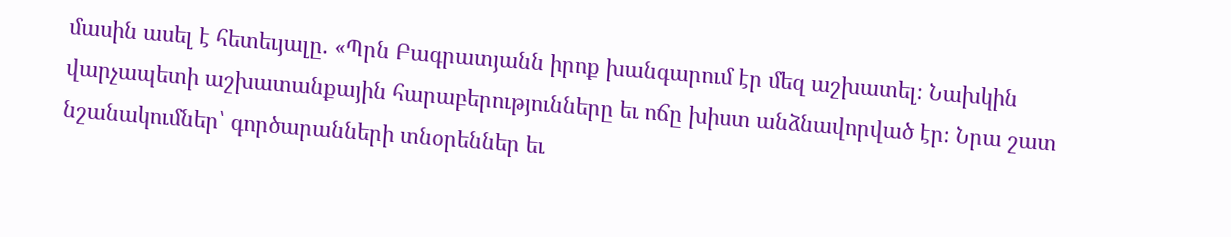մասին ասել է հետեւյալը. «Պրն Բագրատյանն իրոք խանգարում էր մեզ աշխատել։ Նախկին վարչապետի աշխատանքային հարաբերությունները եւ ոճը խիստ անձնավորված էր։ Նրա շատ նշանակումներ՝ գործարանների տնօրեններ եւ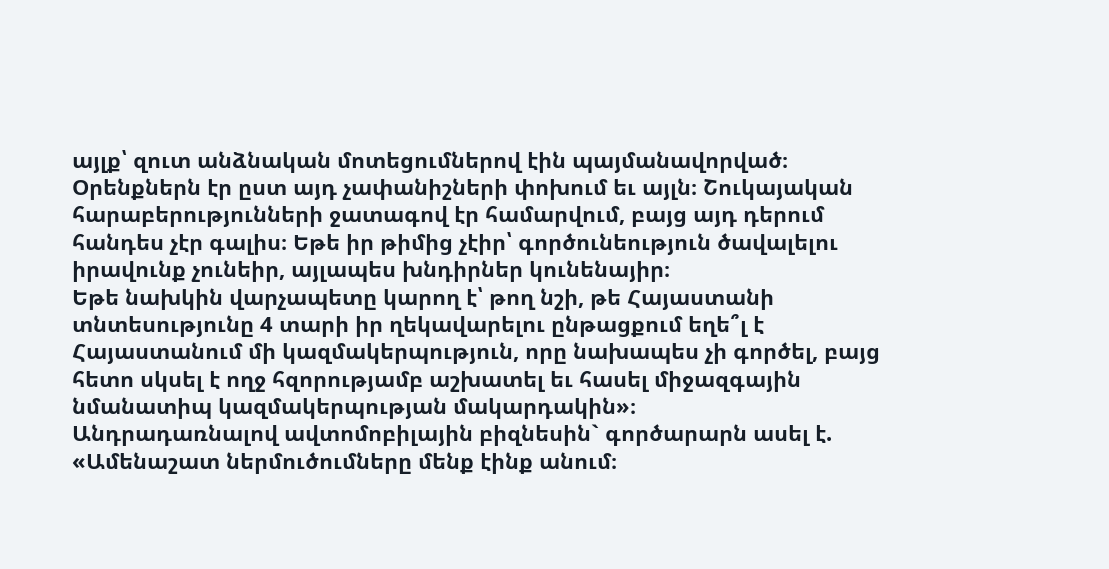այլք՝ զուտ անձնական մոտեցումներով էին պայմանավորված։ Օրենքներն էր ըստ այդ չափանիշների փոխում եւ այլն։ Շուկայական հարաբերությունների ջատագով էր համարվում, բայց այդ դերում հանդես չէր գալիս։ Եթե իր թիմից չէիր՝ գործունեություն ծավալելու իրավունք չունեիր, այլապես խնդիրներ կունենայիր։
Եթե նախկին վարչապետը կարող է՝ թող նշի, թե Հայաստանի տնտեսությունը 4 տարի իր ղեկավարելու ընթացքում եղե՞լ է Հայաստանում մի կազմակերպություն, որը նախապես չի գործել, բայց հետո սկսել է ողջ հզորությամբ աշխատել եւ հասել միջազգային նմանատիպ կազմակերպության մակարդակին»։
Անդրադառնալով ավտոմոբիլային բիզնեսին` գործարարն ասել է.
«Ամենաշատ ներմուծումները մենք էինք անում։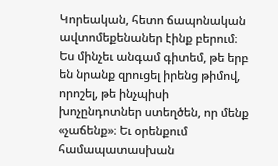Կորեական, հետո ճապոնական ավտոմեքենաներ էինք բերում։ Ես մինչեւ անգամ գիտեմ, թե երբ են նրանք զրուցել իրենց թիմով, որոշել, թե ինչպիսի խոչընդոտներ ստեղծեն, որ մենք «չաճենք»։ Եւ օրենքում համապատասխան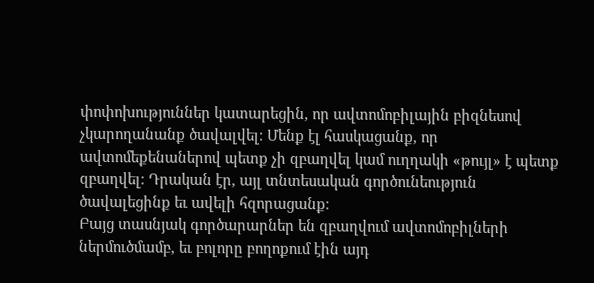փոփոխություններ կատարեցին, որ ավտոմոբիլային բիզնեսով չկարողանանք ծավալվել։ Մենք էլ հասկացանք, որ ավտոմեքենաներով պետք չի զբաղվել կամ ուղղակի «թույլ» է պետք զբաղվել։ Դրական էր, այլ տնտեսական գործունեություն ծավալեցինք եւ ավելի հզորացանք։
Բայց տասնյակ գործարարներ են զբաղվում ավտոմոբիլների ներմուծմամբ, եւ բոլորը բողոքում էին այդ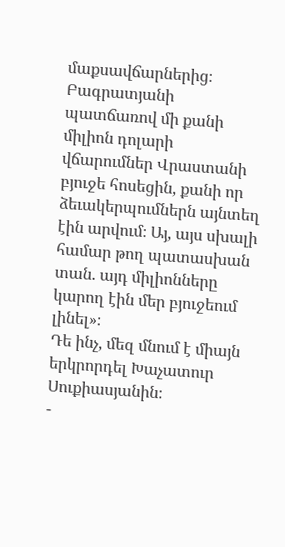մաքսավճարներից։ Բագրատյանի պատճառով մի քանի միլիոն դոլարի վճարումներ Վրաստանի բյուջե հոսեցին, քանի որ ձեւակերպումներն այնտեղ էին արվում։ Այ, այս սխալի համար թող պատասխան տան. այդ միլիոնները կարող էին մեր բյուջեում լինել»։
Դե ինչ, մեզ մնում է միայն երկրորդել Խաչատուր Սուքիասյանին։
-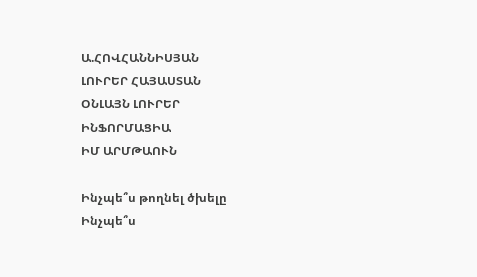Ա.ՀՈՎՀԱՆՆԻՍՅԱՆ
ԼՈՒՐԵՐ ՀԱՅԱՍՏԱՆ
ՕՆԼԱՅՆ ԼՈՒՐԵՐ
ԻՆՖՈՐՄԱՑԻԱ
ԻՄ ԱՐՄԹԱՈՒՆ

Ինչպե՞ս թողնել ծխելը
Ինչպե՞ս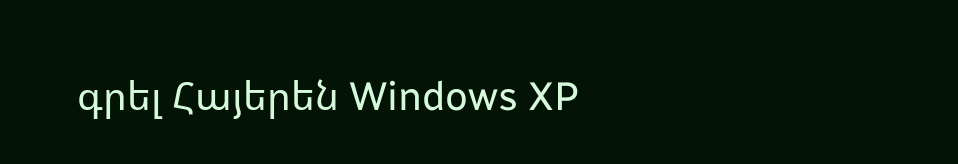գրել Հայերեն Windows XP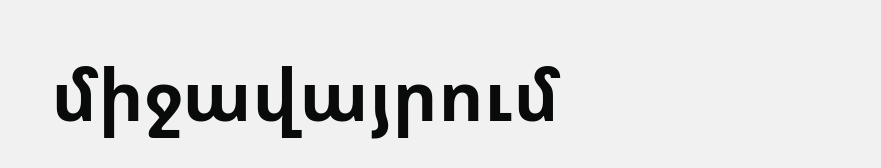միջավայրում